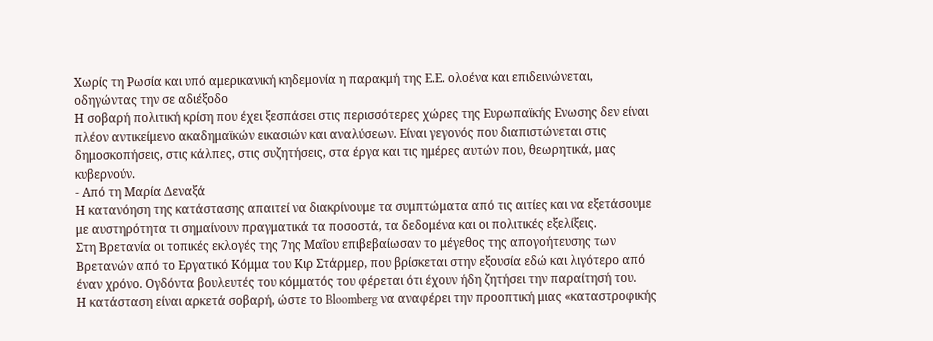Χωρίς τη Ρωσία και υπό αμερικανική κηδεμονία η παρακμή της Ε.Ε. ολοένα και επιδεινώνεται, οδηγώντας την σε αδιέξοδο
Η σοβαρή πολιτική κρίση που έχει ξεσπάσει στις περισσότερες χώρες της Ευρωπαϊκής Ενωσης δεν είναι πλέον αντικείμενο ακαδημαϊκών εικασιών και αναλύσεων. Είναι γεγονός που διαπιστώνεται στις δημοσκοπήσεις, στις κάλπες, στις συζητήσεις, στα έργα και τις ημέρες αυτών που, θεωρητικά, μας κυβερνούν.
- Από τη Μαρία Δεναξά
Η κατανόηση της κατάστασης απαιτεί να διακρίνουμε τα συμπτώματα από τις αιτίες και να εξετάσουμε με αυστηρότητα τι σημαίνουν πραγματικά τα ποσοστά, τα δεδομένα και οι πολιτικές εξελίξεις.
Στη Βρετανία οι τοπικές εκλογές της 7ης Μαΐου επιβεβαίωσαν το μέγεθος της απογοήτευσης των Βρετανών από το Εργατικό Κόμμα του Κιρ Στάρμερ, που βρίσκεται στην εξουσία εδώ και λιγότερο από έναν χρόνο. Ογδόντα βουλευτές του κόμματός του φέρεται ότι έχουν ήδη ζητήσει την παραίτησή του.
Η κατάσταση είναι αρκετά σοβαρή, ώστε το Bloomberg να αναφέρει την προοπτική μιας «καταστροφικής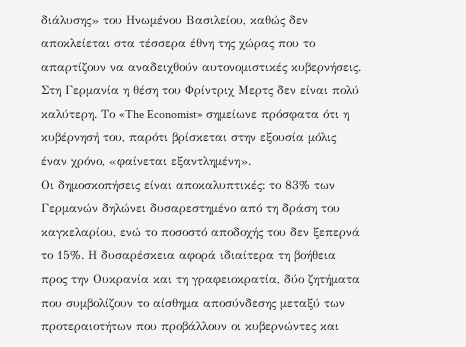διάλυσης» του Ηνωμένου Βασιλείου, καθώς δεν αποκλείεται στα τέσσερα έθνη της χώρας που το απαρτίζουν να αναδειχθούν αυτονομιστικές κυβερνήσεις. Στη Γερμανία η θέση του Φρίντριχ Μερτς δεν είναι πολύ καλύτερη. Το «The Economist» σημείωνε πρόσφατα ότι η κυβέρνησή του, παρότι βρίσκεται στην εξουσία μόλις έναν χρόνο, «φαίνεται εξαντλημένη».
Οι δημοσκοπήσεις είναι αποκαλυπτικές: το 83% των Γερμανών δηλώνει δυσαρεστημένο από τη δράση του καγκελαρίου, ενώ το ποσοστό αποδοχής του δεν ξεπερνά το 15%. Η δυσαρέσκεια αφορά ιδιαίτερα τη βοήθεια προς την Ουκρανία και τη γραφειοκρατία, δύο ζητήματα που συμβολίζουν το αίσθημα αποσύνδεσης μεταξύ των προτεραιοτήτων που προβάλλουν οι κυβερνώντες και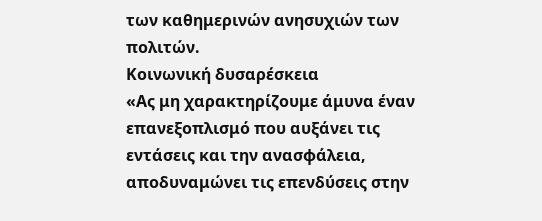των καθημερινών ανησυχιών των πολιτών.
Κοινωνική δυσαρέσκεια
«Ας μη χαρακτηρίζουμε άμυνα έναν επανεξοπλισμό που αυξάνει τις εντάσεις και την ανασφάλεια, αποδυναμώνει τις επενδύσεις στην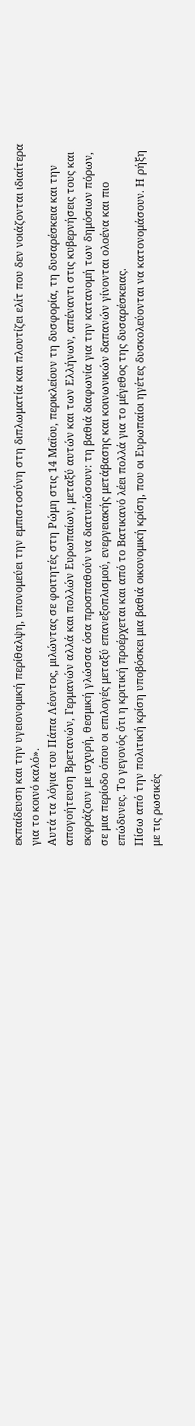εκπαίδευση και την υγειονομική περίθαλψη, υπονομεύει την εμπιστοσύνη στη διπλωματία και πλουτίζει ελίτ που δεν νοιάζονται ιδιαίτερα για το κοινό καλό».
Αυτά τα λόγια του Πάπα Λέοντος, μιλώντας σε φοιτητές στη Ρώμη στις 14 Μαΐου, περικλείουν τη δυσφορία, τη δυσαρέσκεια και την απογοήτευση Βρετανών, Γερμανών αλλά και πολλών Ευρωπαίων, μεταξύ αυτών και των Ελλήνων, απέναντι στις κυβερνήσεις τους και εκφράζουν με ισχυρή, θεσμική γλώσσα όσα προσπαθούν να διατυπώσουν: τη βαθιά διαφωνία για την κατανομή των δημόσιων πόρων, σε μια περίοδο όπου οι επιλογές μεταξύ επανεξοπλισμού, ενεργειακής μετάβασης και κοινωνικών δαπανών γίνονται ολοένα και πιο επώδυνες. Το γεγονός ότι η κριτική προέρχεται και από το Βατικανό λέει πολλά για το μέγεθος της δυσαρέσκειας.
Πίσω από την πολιτική κρίση υποβόσκει μια βαθιά οικονομική κρίση, που οι Ευρωπαίοι ηγέτες δυσκολεύονται να κατονομάσουν. Η ρήξη με τις ρωσικές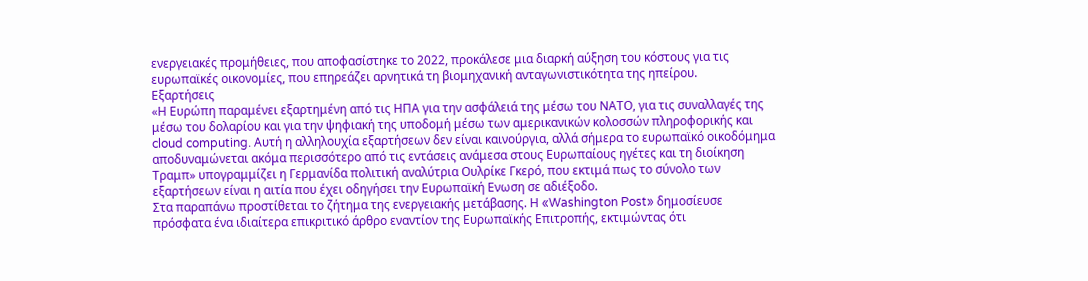ενεργειακές προμήθειες, που αποφασίστηκε το 2022, προκάλεσε μια διαρκή αύξηση του κόστους για τις ευρωπαϊκές οικονομίες, που επηρεάζει αρνητικά τη βιομηχανική ανταγωνιστικότητα της ηπείρου.
Εξαρτήσεις
«Η Ευρώπη παραμένει εξαρτημένη από τις ΗΠΑ για την ασφάλειά της μέσω του ΝΑΤΟ, για τις συναλλαγές της μέσω του δολαρίου και για την ψηφιακή της υποδομή μέσω των αμερικανικών κολοσσών πληροφορικής και cloud computing. Αυτή η αλληλουχία εξαρτήσεων δεν είναι καινούργια, αλλά σήμερα το ευρωπαϊκό οικοδόμημα αποδυναμώνεται ακόμα περισσότερο από τις εντάσεις ανάμεσα στους Ευρωπαίους ηγέτες και τη διοίκηση Τραμπ» υπογραμμίζει η Γερμανίδα πολιτική αναλύτρια Ουλρίκε Γκερό, που εκτιμά πως το σύνολο των εξαρτήσεων είναι η αιτία που έχει οδηγήσει την Ευρωπαϊκή Ενωση σε αδιέξοδο.
Στα παραπάνω προστίθεται το ζήτημα της ενεργειακής μετάβασης. Η «Washington Post» δημοσίευσε πρόσφατα ένα ιδιαίτερα επικριτικό άρθρο εναντίον της Ευρωπαϊκής Επιτροπής, εκτιμώντας ότι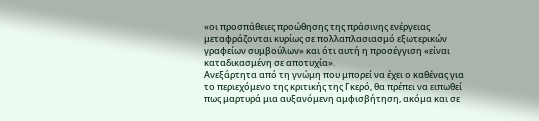«οι προσπάθειες προώθησης της πράσινης ενέργειας μεταφράζονται κυρίως σε πολλαπλασιασμό εξωτερικών γραφείων συμβούλων» και ότι αυτή η προσέγγιση «είναι καταδικασμένη σε αποτυχία».
Ανεξάρτητα από τη γνώμη που μπορεί να έχει ο καθένας για το περιεχόμενο της κριτικής της Γκερό, θα πρέπει να ειπωθεί πως μαρτυρά μια αυξανόμενη αμφισβήτηση, ακόμα και σε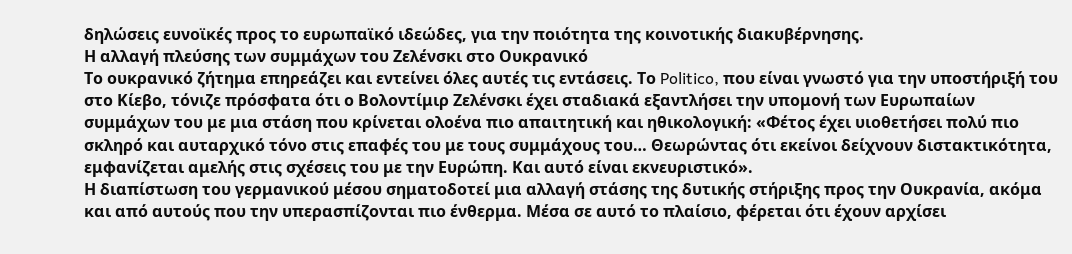δηλώσεις ευνοϊκές προς το ευρωπαϊκό ιδεώδες, για την ποιότητα της κοινοτικής διακυβέρνησης.
Η αλλαγή πλεύσης των συμμάχων του Ζελένσκι στο Ουκρανικό
Το ουκρανικό ζήτημα επηρεάζει και εντείνει όλες αυτές τις εντάσεις. Το Politico, που είναι γνωστό για την υποστήριξή του στο Κίεβο, τόνιζε πρόσφατα ότι ο Βολοντίμιρ Ζελένσκι έχει σταδιακά εξαντλήσει την υπομονή των Ευρωπαίων συμμάχων του με μια στάση που κρίνεται ολοένα πιο απαιτητική και ηθικολογική: «Φέτος έχει υιοθετήσει πολύ πιο σκληρό και αυταρχικό τόνο στις επαφές του με τους συμμάχους του… Θεωρώντας ότι εκείνοι δείχνουν διστακτικότητα, εμφανίζεται αμελής στις σχέσεις του με την Ευρώπη. Και αυτό είναι εκνευριστικό».
Η διαπίστωση του γερμανικού μέσου σηματοδοτεί μια αλλαγή στάσης της δυτικής στήριξης προς την Ουκρανία, ακόμα και από αυτούς που την υπερασπίζονται πιο ένθερμα. Μέσα σε αυτό το πλαίσιο, φέρεται ότι έχουν αρχίσει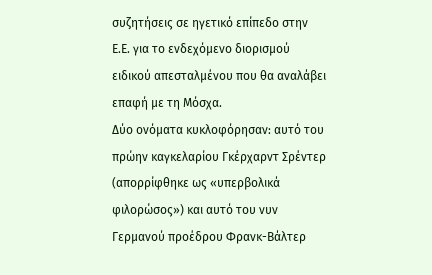συζητήσεις σε ηγετικό επίπεδο στην Ε.Ε. για το ενδεχόμενο διορισμού ειδικού απεσταλμένου που θα αναλάβει επαφή με τη Μόσχα.
Δύο ονόματα κυκλοφόρησαν: αυτό του πρώην καγκελαρίου Γκέρχαρντ Σρέντερ (απορρίφθηκε ως «υπερβολικά φιλορώσος») και αυτό του νυν Γερμανού προέδρου Φρανκ-Βάλτερ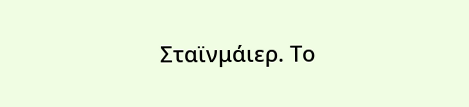Σταϊνμάιερ. Το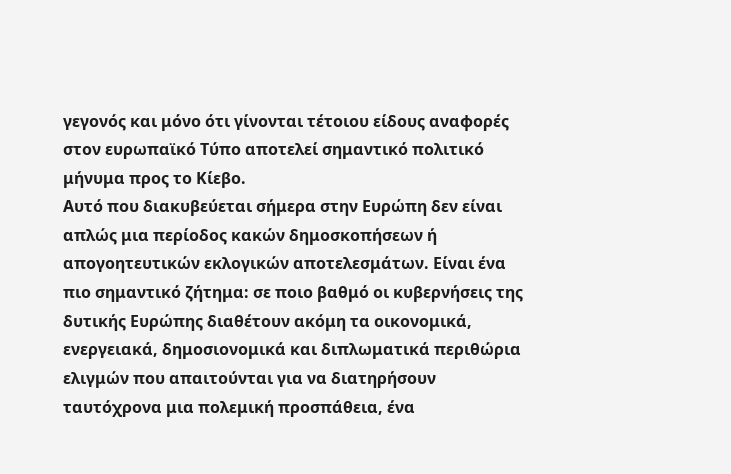γεγονός και μόνο ότι γίνονται τέτοιου είδους αναφορές στον ευρωπαϊκό Τύπο αποτελεί σημαντικό πολιτικό μήνυμα προς το Κίεβο.
Αυτό που διακυβεύεται σήμερα στην Ευρώπη δεν είναι απλώς μια περίοδος κακών δημοσκοπήσεων ή απογοητευτικών εκλογικών αποτελεσμάτων. Είναι ένα πιο σημαντικό ζήτημα: σε ποιο βαθμό οι κυβερνήσεις της δυτικής Ευρώπης διαθέτουν ακόμη τα οικονομικά, ενεργειακά, δημοσιονομικά και διπλωματικά περιθώρια ελιγμών που απαιτούνται για να διατηρήσουν ταυτόχρονα μια πολεμική προσπάθεια, ένα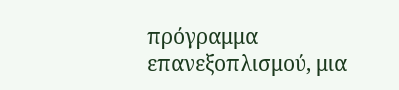πρόγραμμα επανεξοπλισμού, μια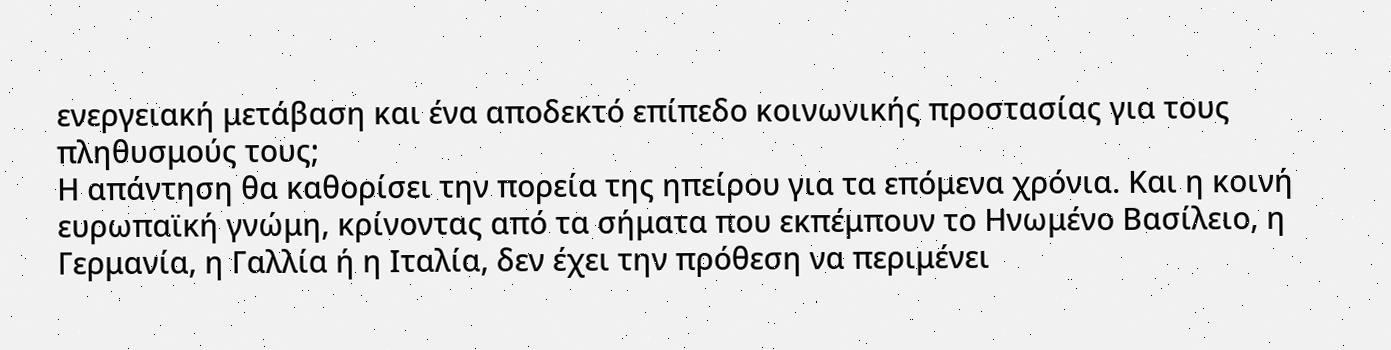ενεργειακή μετάβαση και ένα αποδεκτό επίπεδο κοινωνικής προστασίας για τους πληθυσμούς τους;
Η απάντηση θα καθορίσει την πορεία της ηπείρου για τα επόμενα χρόνια. Και η κοινή ευρωπαϊκή γνώμη, κρίνοντας από τα σήματα που εκπέμπουν το Ηνωμένο Βασίλειο, η Γερμανία, η Γαλλία ή η Ιταλία, δεν έχει την πρόθεση να περιμένει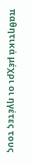παθητικά μέχρι οι ηγέτες τους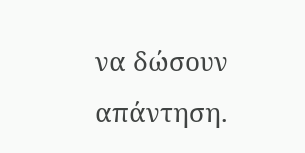να δώσουν απάντηση.